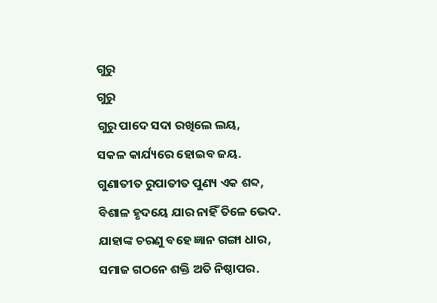ଗୁରୁ
ଗୁରୁ
ଗୁରୁ ପାଦେ ସଦା ରଖିଲେ ଲୟ,
ସକଳ କାର୍ଯ୍ୟରେ ହୋଇବ ଜୟ.
ଗୁଣାତୀତ ରୁପାତୀତ ପୁଣ୍ୟ ଏକ ଶବ୍ଦ,
ବିଶାଳ ହୃଦୟେ ଯାର ନାହିଁ ତିଳେ ଭେଦ.
ଯାହାଙ୍କ ଚରଣୁ ବହେ ଜ୍ଞାନ ଗଙ୍ଗା ଧାର,
ସମାଜ ଗଠନେ ଶକ୍ତି ଅତି ନିଷ୍ଠାପର.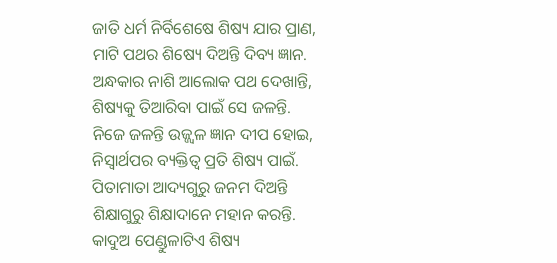ଜାତି ଧର୍ମ ନିର୍ବିଶେଷେ ଶିଷ୍ୟ ଯାର ପ୍ରାଣ,
ମାଟି ପଥର ଶିଷ୍ୟେ ଦିଅନ୍ତି ଦିବ୍ୟ ଜ୍ଞାନ.
ଅନ୍ଧକାର ନାଶି ଆଲୋକ ପଥ ଦେଖାନ୍ତି,
ଶିଷ୍ୟକୁ ତିଆରିବା ପାଇଁ ସେ ଜଳନ୍ତି.
ନିଜେ ଜଳନ୍ତି ଉଜ୍ଜ୍ୱଳ ଜ୍ଞାନ ଦୀପ ହୋଇ,
ନିସ୍ଵାର୍ଥପର ବ୍ୟକ୍ତିତ୍ୱ ପ୍ରତି ଶିଷ୍ୟ ପାଇଁ.
ପିତାମାତା ଆଦ୍ୟଗୁରୁ ଜନମ ଦିଅନ୍ତି
ଶିକ୍ଷାଗୁରୁ ଶିକ୍ଷାଦାନେ ମହାନ କରନ୍ତି.
କାଦୁଅ ପେଣ୍ଡୁଳାଟିଏ ଶିଷ୍ୟ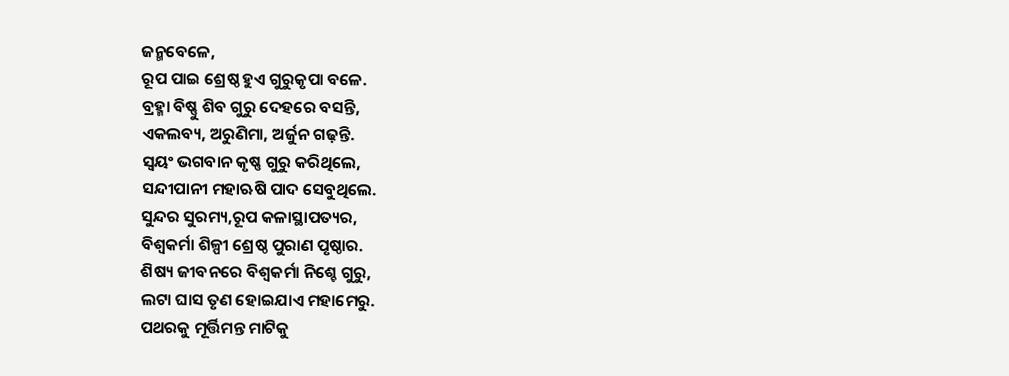ଜନ୍ମବେଳେ,
ରୂପ ପାଇ ଶ୍ରେଷ୍ଠ ହୁଏ ଗୁରୁକୃପା ବଳେ.
ବ୍ରହ୍ମା ବିଷ୍ଣୁ ଶିବ ଗୁରୁ ଦେହରେ ବସନ୍ତି,
ଏକଲବ୍ୟ, ଅରୁଣିମା, ଅର୍ଜୁନ ଗଢ଼ନ୍ତି.
ସ୍ୱୟଂ ଭଗବାନ କୃଷ୍ଣ ଗୁରୁ କରିଥିଲେ,
ସନ୍ଦୀପାନୀ ମହାଋଷି ପାଦ ସେବୁଥିଲେ.
ସୁନ୍ଦର ସୁରମ୍ୟ,ରୂପ କଳାସ୍ଥାପତ୍ୟର,
ବିଶ୍ୱକର୍ମା ଶିଳ୍ପୀ ଶ୍ରେଷ୍ଠ ପୁରାଣ ପୃଷ୍ଠାର.
ଶିଷ୍ୟ ଜୀବନରେ ବିଶ୍ୱକର୍ମା ନିଶ୍ଚେ ଗୁରୁ,
ଲଟା ଘାସ ତୃଣ ହୋଇଯାଏ ମହାମେରୁ.
ପଥରକୁ ମୂର୍ତ୍ତିମନ୍ତ ମାଟିକୁ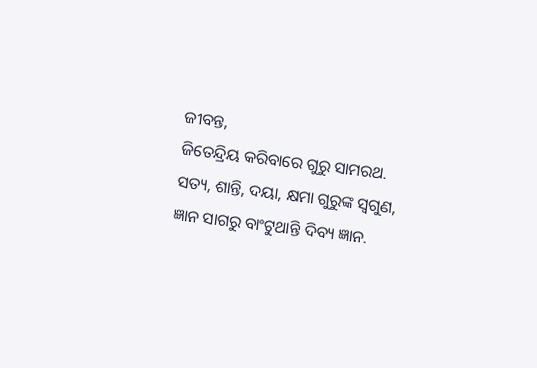ଜୀବନ୍ତ,
ଜିତେନ୍ଦ୍ରିୟ କରିବାରେ ଗୁରୁ ସାମରଥ.
ସତ୍ୟ, ଶାନ୍ତି, ଦୟା, କ୍ଷମା ଗୁରୁଙ୍କ ସ୍ଵଗୁଣ,
ଜ୍ଞାନ ସାଗରୁ ବାଂଟୁଥାନ୍ତି ଦିବ୍ୟ ଜ୍ଞାନ.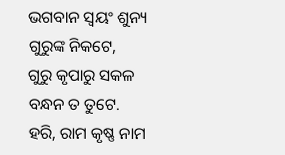ଭଗବାନ ସ୍ୱୟଂ ଶୁନ୍ୟ ଗୁରୁଙ୍କ ନିକଟେ,
ଗୁରୁ କୃପାରୁ ସକଳ ବନ୍ଧନ ତ ତୁଟେ.
ହରି, ରାମ କୃଷ୍ଣ ନାମ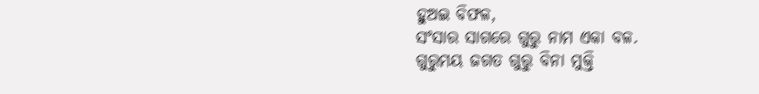ହୁଅଇ ବିଫଳ,
ସଂସାର ସାଗରେ ଗୁରୁ ନାମ ଏକା ବଳ.
ଗୁରୁମୟ ଜଗତ ଗୁରୁ ବିନା ମୁକ୍ତି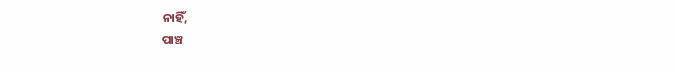ନାହିଁ,
ପାଞ୍ଚ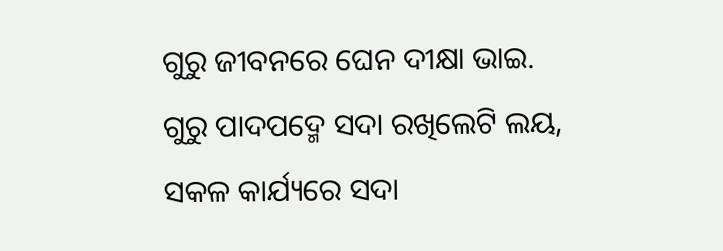ଗୁରୁ ଜୀବନରେ ଘେନ ଦୀକ୍ଷା ଭାଇ.
ଗୁରୁ ପାଦପଦ୍ମେ ସଦା ରଖିଲେଟି ଲୟ,
ସକଳ କାର୍ଯ୍ୟରେ ସଦା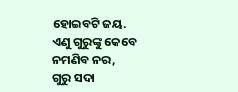ହୋଇବଟି ଜୟ.
ଏଣୁ ଗୁରୁଙ୍କୁ କେବେ ନମଣିବ ନର,
ଗୁରୁ ସଦା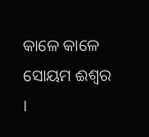କାଳେ କାଳେ ସୋୟମ ଈଶ୍ୱର ।